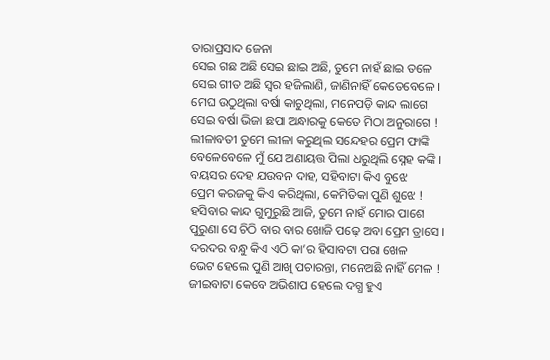ତାରାପ୍ରସାଦ ଜେନା
ସେଇ ଗଛ ଅଛି ସେଇ ଛାଇ ଅଛି, ତୁମେ ନାହଁ ଛାଇ ତଳେ
ସେଇ ଗୀତ ଅଛି ସ୍ବର ହଜିଲାଣି, ଜାଣିନାହିଁ କେତେବେଳେ ।
ମେଘ ଉଠୁଥିଲା ବର୍ଷା କାଚୁଥିଲା, ମନେପଡ଼ି କାନ୍ଦ ଲାଗେ
ସେଇ ବର୍ଷା ଭିଜା ଛପା ଅନ୍ଧାରକୁ କେତେ ମିଠା ଅନୁରାଗେ !
ଲୀଳାବତୀ ତୁମେ ଲୀଳା କରୁଥିଲ ସନ୍ଦେହର ପ୍ରେମ ଫାଙ୍କି
ବେଳେବେଳେ ମୁଁ ଯେ ଅଣାୟତ୍ତ ପିଲା ଧରୁଥିଲି ସ୍ନେହ କଙ୍କି ।
ବୟସର ଦେହ ଯଉବନ ଦାହ, ସହିବାଟା କିଏ ବୁଝେ
ପ୍ରେମ କରଜକୁ କିଏ କରିଥିଲା, କେମିତିକା ପୁଣି ଶୁଝେ !
ହସିବାର କାନ୍ଦ ଗୁମୁରୁଛି ଆଜି, ତୁମେ ନାହଁ ମୋର ପାଶେ
ପୁରୁଣା ସେ ଚିଠି ବାର ବାର ଖୋଜି ପଢ଼େ ଅବା ପ୍ରେମ ତ୍ରାସେ ।
ଦରଦର ବନ୍ଧୁ କିଏ ଏଠି କା’ର ହିସାବଟା ପରା ଖେଳ
ଭେଟ ହେଲେ ପୁଣି ଆଖି ପଚାରନ୍ତା, ମନେଅଛି ନାହିଁ ମେଳ !
ଜୀଇବାଟା କେବେ ଅଭିଶାପ ହେଲେ ଦଗ୍ଧ ହୁଏ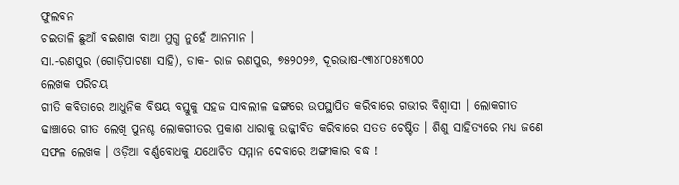ଫୁଲବନ
ଚଇତାଳି ଛୁଆଁ ବଇଶାଖ ବାଆ ମୁଗ୍ଧ ନୁହେଁ ଆନମାନ ।
ସା.-ରଣପୁର (ଗୋଡ଼ିପାଟଣା ସାହି), ଡାକ- ରାଜ ରଣପୁର, ୭୫୨୦୨୬, ଦୂରଭାଷ-୯୩୪୮୦୫୪୩୦୦
ଲେଖକ ପରିଚୟ
ଗୀତି କବିତାରେ ଆଧୁନିକ ବିଷୟ ବସ୍ତୁକୁ ସହଜ ସାବଲୀଳ ଢଙ୍ଗରେ ଉପସ୍ଥାପିତ କରିବାରେ ଗଭୀର ବିଶ୍ଵାସୀ । ଲୋକଗୀତ ଢାଞ୍ଚାରେ ଗୀତ ଲେଖି ପୁନଶ୍ଚ ଲୋକଗୀତର ପ୍ରକାଶ ଧାରାକୁ ଉଜ୍ଜୀବିତ କରିବାରେ ସତତ ଚେଷ୍ଟିତ । ଶିଶୁ ସାହିତ୍ୟରେ ମଧ୍ୟ ଜଣେ ସଫଳ ଲେଖକ । ଓଡ଼ିଆ ବର୍ଣ୍ଣବୋଧକୁ ଯଥୋଚିତ ସମ୍ମାନ ଦେବାରେ ଅଙ୍ଗୀକାର ବଦ୍ଧ !